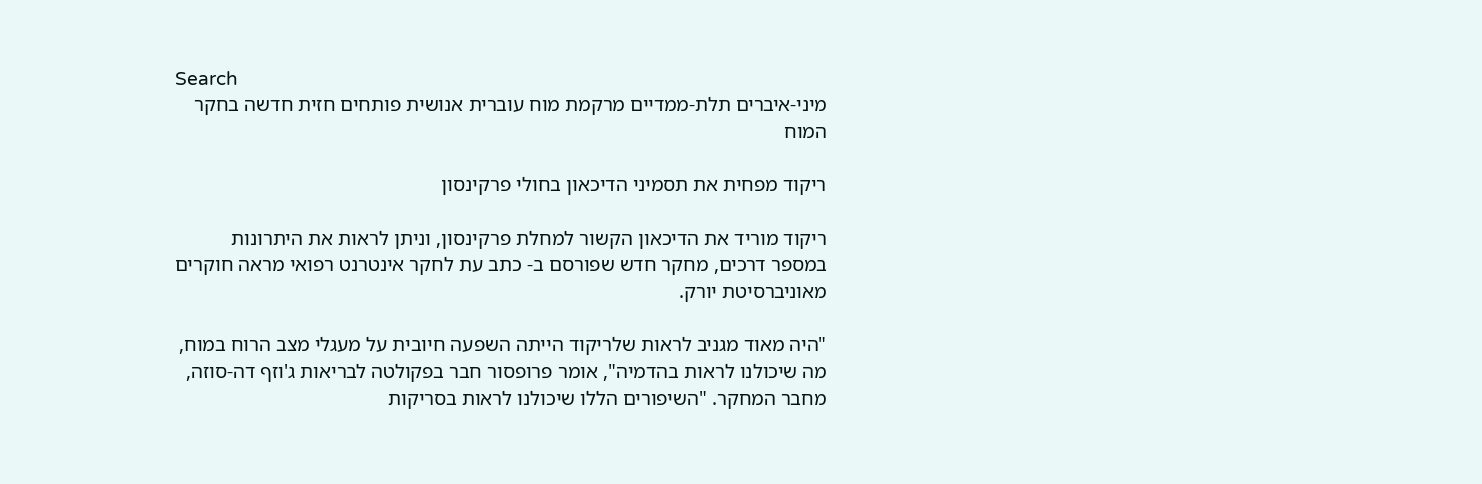Search
מיני-איברים תלת-ממדיים מרקמת מוח עוברית אנושית פותחים חזית חדשה בחקר המוח

ריקוד מפחית את תסמיני הדיכאון בחולי פרקינסון

ריקוד מוריד את הדיכאון הקשור למחלת פרקינסון, וניתן לראות את היתרונות במספר דרכים, מחקר חדש שפורסם ב- כתב עת לחקר אינטרנט רפואי מראה חוקרים מאוניברסיטת יורק.

"היה מאוד מגניב לראות שלריקוד הייתה השפעה חיובית על מעגלי מצב הרוח במוח, מה שיכולנו לראות בהדמיה", אומר פרופסור חבר בפקולטה לבריאות ג'וזף דה-סוזה, מחבר המחקר. "השיפורים הללו שיכולנו לראות בסריקות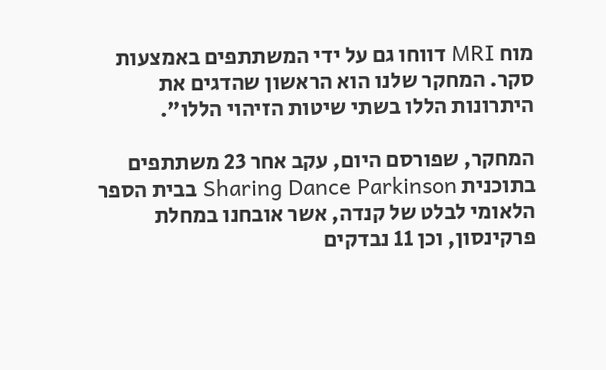מוח MRI דווחו גם על ידי המשתתפים באמצעות סקר. המחקר שלנו הוא הראשון שהדגים את היתרונות הללו בשתי שיטות הזיהוי הללו".

המחקר, שפורסם היום, עקב אחר 23 משתתפים בתוכנית Sharing Dance Parkinson בבית הספר הלאומי לבלט של קנדה, אשר אובחנו במחלת פרקינסון, וכן 11 נבדקים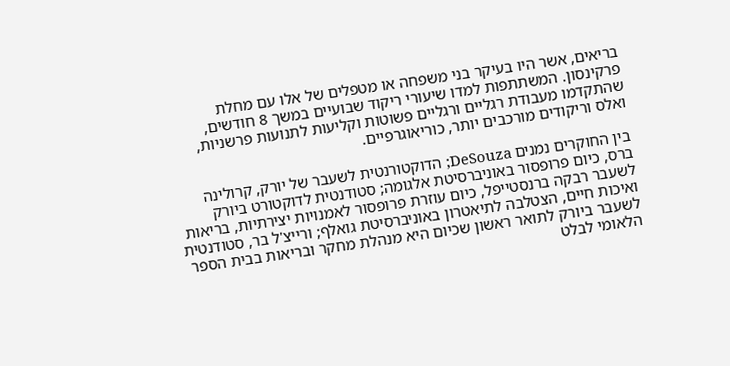בריאים, אשר היו בעיקר בני משפחה או מטפלים של אלו עם מחלת פרקינסון. המשתתפות למדו שיעורי ריקוד שבועיים במשך 8 חודשים, שהתקדמו מעבודת רגליים ורגליים פשוטות וקליעות לתנועות פרשניות, ואלס וריקודים מורכבים יותר, כוריאוגרפיים.

בין החוקרים נמנים DeSouza; הדוקטורנטית לשעבר של יורק, קרולינה ברס, כיום פרופסור באוניברסיטת אלגומה; סטודנטית לדוקטורט ביורק לשעבר רבקה ברנסטייפל, כיום עוזרת פרופסור לאמנויות יצירתיות, בריאות ואיכות חיים, הצטלבה לתיאטרון באוניברסיטת גואלף; ורייצ'ל בר, סטודנטית לשעבר ביורק לתואר ראשון שכיום היא מנהלת מחקר ובריאות בבית הספר הלאומי לבלט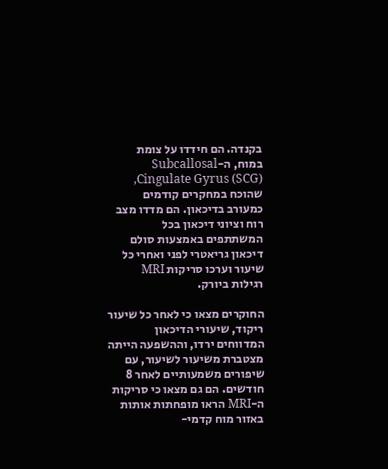בקנדה. הם חידדו על צומת במוח, ה-Subcallosal Cingulate Gyrus (SCG), שהוכח במחקרים קודמים כמעורב בדיכאון. הם מדדו מצב רוח וציוני דיכאון בכל המשתתפים באמצעות סולם דיכאון גריאטרי לפני ואחרי כל שיעור וערכו סריקות MRI רגילות ביורק.

החוקרים מצאו כי לאחר כל שיעור ריקוד, שיעורי הדיכאון המדווחים ירדו, וההשפעה הייתה מצטברת משיעור לשיעור, עם שיפורים משמעותיים לאחר 8 חודשים. הם גם מצאו כי סריקות ה-MRI הראו מופחתות אותות באזור מוח קדמי-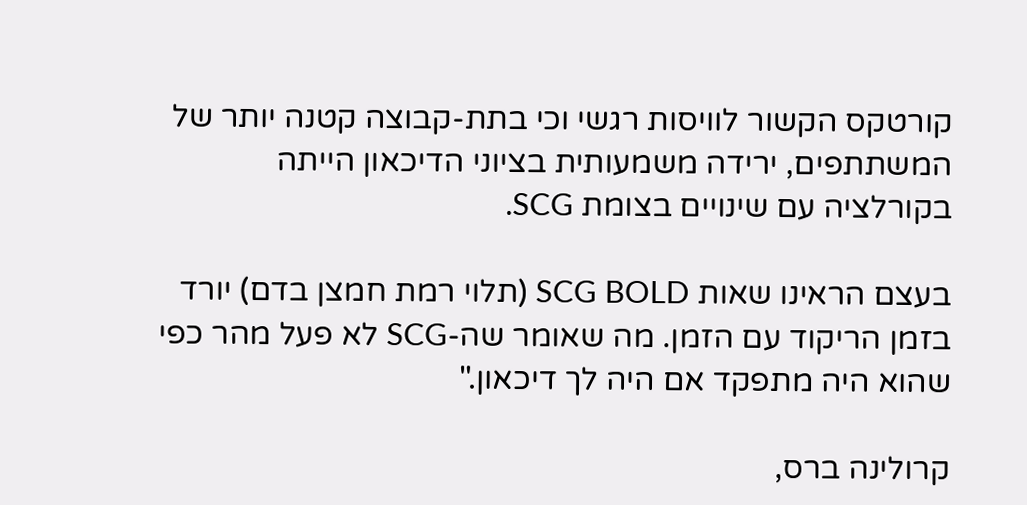קורטקס הקשור לוויסות רגשי וכי בתת-קבוצה קטנה יותר של המשתתפים, ירידה משמעותית בציוני הדיכאון הייתה בקורלציה עם שינויים בצומת SCG.

בעצם הראינו שאות SCG BOLD (תלוי רמת חמצן בדם) יורד בזמן הריקוד עם הזמן. מה שאומר שה-SCG לא פעל מהר כפי שהוא היה מתפקד אם היה לך דיכאון."

קרולינה ברס,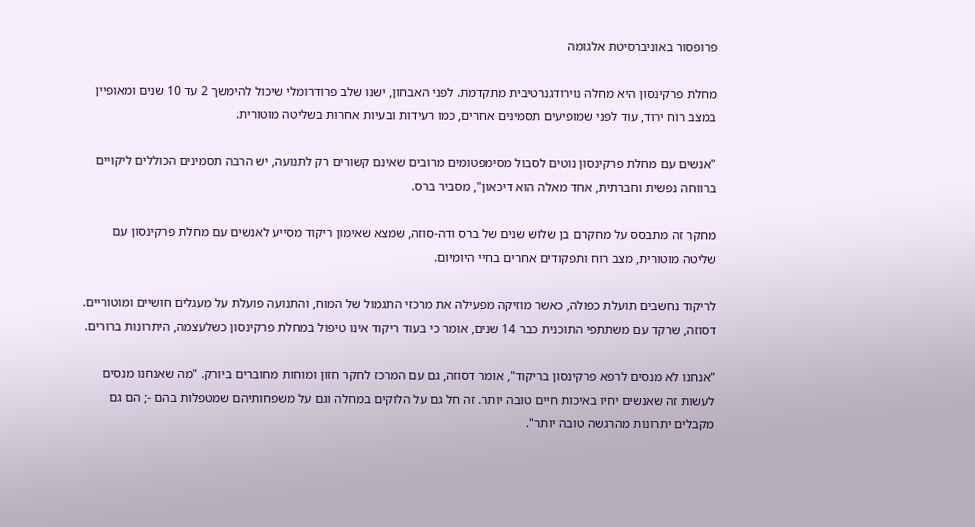פרופסור באוניברסיטת אלגומה

מחלת פרקינסון היא מחלה נוירודגנרטיבית מתקדמת. לפני האבחון, ישנו שלב פרודרומלי שיכול להימשך 2 עד 10 שנים ומאופיין במצב רוח ירוד, עוד לפני שמופיעים תסמינים אחרים, כמו רעידות ובעיות אחרות בשליטה מוטורית.

"אנשים עם מחלת פרקינסון נוטים לסבול מסימפטומים מרובים שאינם קשורים רק לתנועה, יש הרבה תסמינים הכוללים ליקויים ברווחה נפשית וחברתית, אחד מאלה הוא דיכאון", מסביר ברס.

מחקר זה מתבסס על מחקרם בן שלוש שנים של ברס ודה-סוזה, שמצא שאימון ריקוד מסייע לאנשים עם מחלת פרקינסון עם שליטה מוטורית, מצב רוח ותפקודים אחרים בחיי היומיום.

לריקוד נחשבים תועלת כפולה, כאשר מוזיקה מפעילה את מרכזי התגמול של המוח, והתנועה פועלת על מעגלים חושיים ומוטוריים. דסוזה, שרקד עם משתתפי התוכנית כבר 14 שנים, אומר כי בעוד ריקוד אינו טיפול במחלת פרקינסון כשלעצמה, היתרונות ברורים.

"אנחנו לא מנסים לרפא פרקינסון בריקוד", אומר דסוזה, גם עם המרכז לחקר חזון ומוחות מחוברים ביורק. "מה שאנחנו מנסים לעשות זה שאנשים יחיו באיכות חיים טובה יותר. זה חל גם על הלוקים במחלה וגם על משפחותיהם שמטפלות בהם -; הם גם מקבלים יתרונות מהרגשה טובה יותר".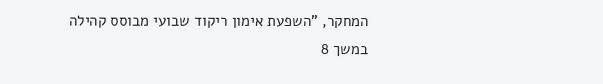המחקר, "השפעת אימון ריקוד שבועי מבוסס קהילה במשך 8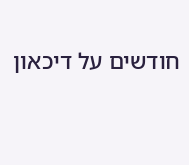חודשים על דיכאון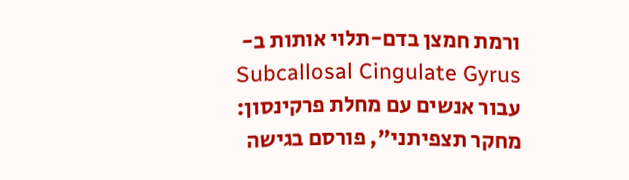ורמת חמצן בדם-תלוי אותות ב-Subcallosal Cingulate Gyrus עבור אנשים עם מחלת פרקינסון: מחקר תצפיתני", פורסם בגישה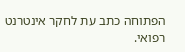הפתוחה כתב עת לחקר אינטרנט רפואי.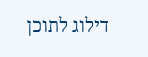דילוג לתוכן